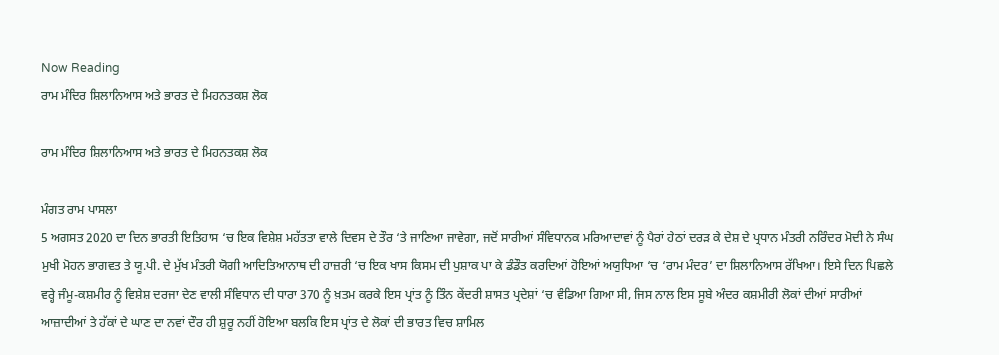Now Reading
ਰਾਮ ਮੰਦਿਰ ਸ਼ਿਲਾਨਿਆਸ ਅਤੇ ਭਾਰਤ ਦੇ ਮਿਹਨਤਕਸ਼ ਲੋਕ

ਰਾਮ ਮੰਦਿਰ ਸ਼ਿਲਾਨਿਆਸ ਅਤੇ ਭਾਰਤ ਦੇ ਮਿਹਨਤਕਸ਼ ਲੋਕ

ਮੰਗਤ ਰਾਮ ਪਾਸਲਾ
5 ਅਗਸਤ 2020 ਦਾ ਦਿਨ ਭਾਰਤੀ ਇਤਿਹਾਸ ‘ਚ ਇਕ ਵਿਸ਼ੇਸ਼ ਮਹੱਤਤਾ ਵਾਲੇ ਦਿਵਸ ਦੇ ਤੌਰ ‘ਤੇ ਜਾਣਿਆ ਜਾਵੇਗਾ, ਜਦੋਂ ਸਾਰੀਆਂ ਸੰਵਿਧਾਨਕ ਮਰਿਆਦਾਵਾਂ ਨੂੰ ਪੈਰਾਂ ਹੇਠਾਂ ਦਰੜ ਕੇ ਦੇਸ਼ ਦੇ ਪ੍ਰਧਾਨ ਮੰਤਰੀ ਨਰਿੰਦਰ ਮੋਦੀ ਨੇ ਸੰਘ ਮੁਖੀ ਮੋਹਨ ਭਾਗਵਤ ਤੇ ਯੂ.ਪੀ. ਦੇ ਮੁੱਖ ਮੰਤਰੀ ਯੋਗੀ ਆਦਿਤਿਆਨਾਥ ਦੀ ਹਾਜ਼ਰੀ ‘ਚ ਇਕ ਖਾਸ ਕਿਸਮ ਦੀ ਪੁਸ਼ਾਕ ਪਾ ਕੇ ਡੰਡੌਤ ਕਰਦਿਆਂ ਹੋਇਆਂ ਅਯੁਧਿਆ ‘ਚ ‘ਰਾਮ ਮੰਦਰ’ ਦਾ ਸ਼ਿਲਾਨਿਆਸ ਰੱਖਿਆ। ਇਸੇ ਦਿਨ ਪਿਛਲੇ ਵਰ੍ਹੇ ਜੰਮੂ-ਕਸ਼ਮੀਰ ਨੂੰ ਵਿਸ਼ੇਸ਼ ਦਰਜਾ ਦੇਣ ਵਾਲੀ ਸੰਵਿਧਾਨ ਦੀ ਧਾਰਾ 370 ਨੂੰ ਖ਼ਤਮ ਕਰਕੇ ਇਸ ਪ੍ਰਾਂਤ ਨੂੰ ਤਿੰਨ ਕੇਂਦਰੀ ਸ਼ਾਸਤ ਪ੍ਰਦੇਸ਼ਾਂ ‘ਚ ਵੰਡਿਆ ਗਿਆ ਸੀ, ਜਿਸ ਨਾਲ ਇਸ ਸੂਬੇ ਅੰਦਰ ਕਸ਼ਮੀਰੀ ਲੋਕਾਂ ਦੀਆਂ ਸਾਰੀਆਂ ਆਜ਼ਾਦੀਆਂ ਤੇ ਹੱਕਾਂ ਦੇ ਘਾਣ ਦਾ ਨਵਾਂ ਦੌਰ ਹੀ ਸ਼ੁਰੂ ਨਹੀਂ ਹੋਇਆ ਬਲਕਿ ਇਸ ਪ੍ਰਾਂਤ ਦੇ ਲੋਕਾਂ ਦੀ ਭਾਰਤ ਵਿਚ ਸ਼ਾਮਿਲ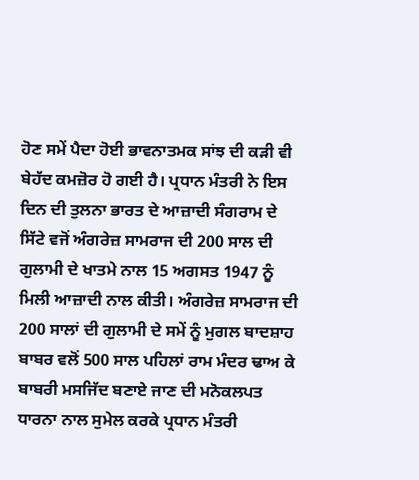ਹੋਣ ਸਮੇਂ ਪੈਦਾ ਹੋਈ ਭਾਵਨਾਤਮਕ ਸਾਂਝ ਦੀ ਕੜੀ ਵੀ ਬੇਹੱਦ ਕਮਜ਼ੋਰ ਹੋ ਗਈ ਹੈ। ਪ੍ਰਧਾਨ ਮੰਤਰੀ ਨੇ ਇਸ ਦਿਨ ਦੀ ਤੁਲਨਾ ਭਾਰਤ ਦੇ ਆਜ਼ਾਦੀ ਸੰਗਰਾਮ ਦੇ ਸਿੱਟੇ ਵਜੋਂ ਅੰਗਰੇਜ਼ ਸਾਮਰਾਜ ਦੀ 200 ਸਾਲ ਦੀ ਗੁਲਾਮੀ ਦੇ ਖਾਤਮੇ ਨਾਲ 15 ਅਗਸਤ 1947 ਨੂੰ ਮਿਲੀ ਆਜ਼ਾਦੀ ਨਾਲ ਕੀਤੀ। ਅੰਗਰੇਜ਼ ਸਾਮਰਾਜ ਦੀ 200 ਸਾਲਾਂ ਦੀ ਗੁਲਾਮੀ ਦੇ ਸਮੇਂ ਨੂੰ ਮੁਗਲ ਬਾਦਸ਼ਾਹ ਬਾਬਰ ਵਲੋਂ 500 ਸਾਲ ਪਹਿਲਾਂ ਰਾਮ ਮੰਦਰ ਢਾਅ ਕੇ ਬਾਬਰੀ ਮਸਜਿੱਦ ਬਣਾਏ ਜਾਣ ਦੀ ਮਨੋਕਲਪਤ ਧਾਰਨਾ ਨਾਲ ਸੁਮੇਲ ਕਰਕੇ ਪ੍ਰਧਾਨ ਮੰਤਰੀ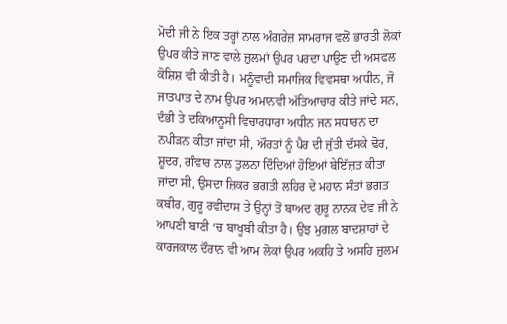ਮੋਦੀ ਜੀ ਨੇ ਇਕ ਤਰ੍ਹਾਂ ਨਾਲ ਅੰਗਰੇਜ਼ ਸਾਮਰਾਜ ਵਲੋਂ ਭਾਰਤੀ ਲੋਕਾਂ ਉਪਰ ਕੀਤੇ ਜਾਣ ਵਾਲੇ ਜ਼ੁਲਮਾਂ ਉਪਰ ਪਰਦਾ ਪਾਉਣ ਦੀ ਅਸਫਲ ਕੋਸ਼ਿਸ਼ ਵੀ ਕੀਤੀ ਹੈ। ਮਨੂੰਵਾਦੀ ਸਮਾਜਿਕ ਵਿਵਸਥਾ ਅਧੀਨ, ਜੋ ਜਾਤਪਾਤ ਦੇ ਨਾਮ ਉਪਰ ਅਮਾਨਵੀ ਅੱਤਿਆਚਾਰ ਕੀਤੇ ਜਾਂਦੇ ਸਨ, ਦੰਭੀ ਤੇ ਦਕਿਆਨੂਸੀ ਵਿਚਾਰਧਾਰਾ ਅਧੀਨ ਜਨ ਸਧਾਰਨ ਦਾ ਨਪੀੜਨ ਕੀਤਾ ਜਾਂਦਾ ਸੀ, ਔਰਤਾਂ ਨੂੰ ਪੈਰ ਦੀ ਜੁੱਤੀ ਦੱਸਕੇ ਢੋਰ, ਸ਼ੂਦਰ, ਗੰਵਾਰ ਨਾਲ ਤੁਲਨਾ ਦਿੰਦਿਆਂ ਹੋਇਆਂ ਬੇਇੱਜ਼ਤ ਕੀਤਾ ਜਾਂਦਾ ਸੀ, ਉਸਦਾ ਜ਼ਿਕਰ ਭਗਤੀ ਲਹਿਰ ਦੇ ਮਹਾਨ ਸੰਤਾਂ ਭਗਤ ਕਬੀਰ, ਗੁਰੂ ਰਵੀਦਾਸ ਤੇ ਉਨ੍ਹਾਂ ਤੋਂ ਬਾਅਦ ਗੁਰੂ ਨਾਨਕ ਦੇਵ ਜੀ ਨੇ ਆਪਣੀ ਬਾਣੀ ‘ਚ ਬਾਖੂਬੀ ਕੀਤਾ ਹੈ। ਉਂਝ ਮੁਗਲ ਬਾਦਸ਼ਾਹਾਂ ਦੇ ਕਾਰਜਕਾਲ ਦੌਰਾਨ ਵੀ ਆਮ ਲੋਕਾਂ ਉਪਰ ਅਕਹਿ ਤੇ ਅਸਹਿ ਜ਼ੁਲਮ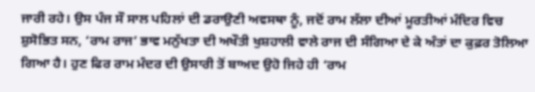ਜਾਰੀ ਰਹੇ। ਉਸ ਪੰਜ ਸੌ ਸਾਲ ਪਹਿਲਾਂ ਦੀ ਡਰਾਉਣੀ ਅਵਸਥਾ ਨੂੰ, ਜਦੋਂ ਰਾਮ ਲੱਲਾ ਦੀਆਂ ਮੂਰਤੀਆਂ ਮੰਦਿਰ ਵਿਚ ਸ਼ੁਸੋਭਿਤ ਸਨ, ‘ਰਾਮ ਰਾਜ’ ਭਾਵ ਮਨੁੱਖਤਾ ਦੀ ਅਖੌਤੀ ਖੁਸ਼ਹਾਲੀ ਵਾਲੇ ਰਾਜ ਦੀ ਸੰਗਿਆ ਦੇ ਕੇ ਅੰਤਾਂ ਦਾ ਕੁਫ਼ਰ ਤੋਲਿਆ ਗਿਆ ਹੈ। ਹੁਣ ਫਿਰ ਰਾਮ ਮੰਦਰ ਦੀ ਉਸਾਰੀ ਤੋਂ ਬਾਅਦ ਉਹੋ ਜਿਹੇ ਹੀ ‘ਰਾਮ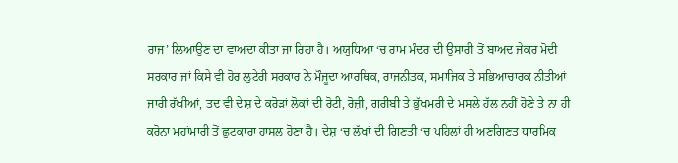ਰਾਜ’ ਲਿਆਉਣ ਦਾ ਵਾਅਦਾ ਕੀਤਾ ਜਾ ਰਿਹਾ ਹੈ। ਅਯੁਧਿਆ ‘ਚ ਰਾਮ ਮੰਦਰ ਦੀ ਉਸਾਰੀ ਤੋਂ ਬਾਅਦ ਜੇਕਰ ਮੋਦੀ ਸਰਕਾਰ ਜਾਂ ਕਿਸੇ ਵੀ ਹੋਰ ਲੁਟੇਰੀ ਸਰਕਾਰ ਨੇ ਮੌਜੂਦਾ ਆਰਥਿਕ, ਰਾਜਨੀਤਕ, ਸਮਾਜਿਕ ਤੇ ਸਭਿਆਚਾਰਕ ਨੀਤੀਆਂ ਜਾਰੀ ਰੱਖੀਆਂ, ਤਦ ਵੀ ਦੇਸ਼ ਦੇ ਕਰੋੜਾਂ ਲੋਕਾਂ ਦੀ ਰੋਟੀ, ਰੋਜ਼ੀ, ਗਰੀਬੀ ਤੇ ਭੁੱਖਮਰੀ ਦੇ ਮਸਲੇ ਹੱਲ ਨਹੀਂ ਹੋਣੇ ਤੇ ਨਾ ਹੀ ਕਰੋਨਾ ਮਹਾਂਮਾਰੀ ਤੋਂ ਛੁਟਕਾਰਾ ਹਾਸਲ ਹੋਣਾ ਹੈ। ਦੇਸ਼ ‘ਚ ਲੱਖਾਂ ਦੀ ਗਿਣਤੀ ‘ਚ ਪਹਿਲਾਂ ਹੀ ਅਣਗਿਣਤ ਧਾਰਮਿਕ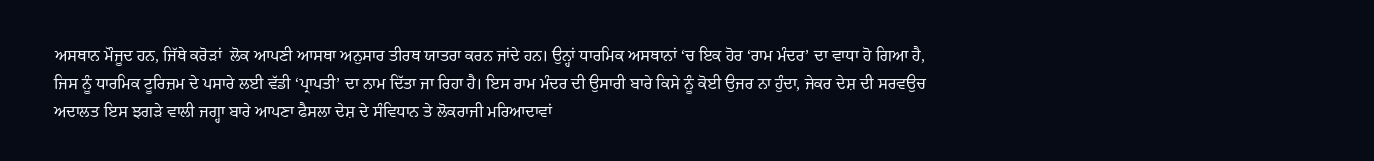ਅਸਥਾਨ ਮੌਜੂਦ ਹਨ, ਜਿੱਥੇ ਕਰੋੜਾਂ  ਲੋਕ ਆਪਣੀ ਆਸਥਾ ਅਨੁਸਾਰ ਤੀਰਥ ਯਾਤਰਾ ਕਰਨ ਜਾਂਦੇ ਹਨ। ਉਨ੍ਹਾਂ ਧਾਰਮਿਕ ਅਸਥਾਨਾਂ ‘ਚ ਇਕ ਹੋਰ ‘ਰਾਮ ਮੰਦਰ’ ਦਾ ਵਾਧਾ ਹੋ ਗਿਆ ਹੈ, ਜਿਸ ਨੂੰ ਧਾਰਮਿਕ ਟੂਰਿਜ਼ਮ ਦੇ ਪਸਾਰੇ ਲਈ ਵੱਡੀ ‘ਪ੍ਰਾਪਤੀ’ ਦਾ ਨਾਮ ਦਿੱਤਾ ਜਾ ਰਿਹਾ ਹੈ। ਇਸ ਰਾਮ ਮੰਦਰ ਦੀ ਉਸਾਰੀ ਬਾਰੇ ਕਿਸੇ ਨੂੰ ਕੋਈ ਉਜਰ ਨਾ ਹੁੰਦਾ, ਜੇਕਰ ਦੇਸ਼ ਦੀ ਸਰਵਉਚ ਅਦਾਲਤ ਇਸ ਝਗੜੇ ਵਾਲੀ ਜਗ੍ਹਾ ਬਾਰੇ ਆਪਣਾ ਫੈਸਲਾ ਦੇਸ਼ ਦੇ ਸੰਵਿਧਾਨ ਤੇ ਲੋਕਰਾਜੀ ਮਰਿਆਦਾਵਾਂ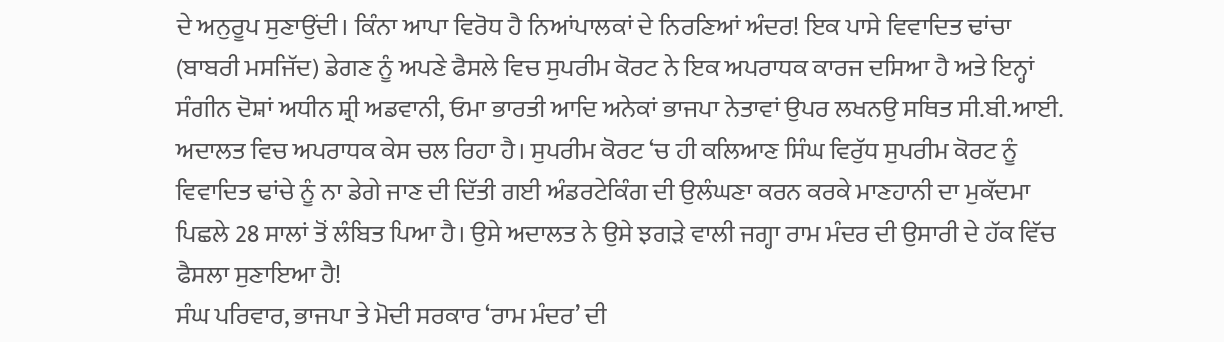ਦੇ ਅਨੁਰੂਪ ਸੁਣਾਉਂਦੀ। ਕਿੰਨਾ ਆਪਾ ਵਿਰੋਧ ਹੈ ਨਿਆਂਪਾਲਕਾਂ ਦੇ ਨਿਰਣਿਆਂ ਅੰਦਰ! ਇਕ ਪਾਸੇ ਵਿਵਾਦਿਤ ਢਾਂਚਾ (ਬਾਬਰੀ ਮਸਜਿੱਦ) ਡੇਗਣ ਨੂੰ ਅਪਣੇ ਫੈਸਲੇ ਵਿਚ ਸੁਪਰੀਮ ਕੋਰਟ ਨੇ ਇਕ ਅਪਰਾਧਕ ਕਾਰਜ ਦਸਿਆ ਹੈ ਅਤੇ ਇਨ੍ਹਾਂ ਸੰਗੀਨ ਦੋਸ਼ਾਂ ਅਧੀਨ ਸ਼੍ਰੀ ਅਡਵਾਨੀ, ਓਮਾ ਭਾਰਤੀ ਆਦਿ ਅਨੇਕਾਂ ਭਾਜਪਾ ਨੇਤਾਵਾਂ ਉਪਰ ਲਖਨਉ ਸਥਿਤ ਸੀ.ਬੀ.ਆਈ. ਅਦਾਲਤ ਵਿਚ ਅਪਰਾਧਕ ਕੇਸ ਚਲ ਰਿਹਾ ਹੈ। ਸੁਪਰੀਮ ਕੋਰਟ ‘ਚ ਹੀ ਕਲਿਆਣ ਸਿੰਘ ਵਿਰੁੱਧ ਸੁਪਰੀਮ ਕੋਰਟ ਨੂੰ ਵਿਵਾਦਿਤ ਢਾਂਚੇ ਨੂੰ ਨਾ ਡੇਗੇ ਜਾਣ ਦੀ ਦਿੱਤੀ ਗਈ ਅੰਡਰਟੇਕਿੰਗ ਦੀ ਉਲੰਘਣਾ ਕਰਨ ਕਰਕੇ ਮਾਣਹਾਨੀ ਦਾ ਮੁਕੱਦਮਾ ਪਿਛਲੇ 28 ਸਾਲਾਂ ਤੋਂ ਲੰਬਿਤ ਪਿਆ ਹੈ। ਉਸੇ ਅਦਾਲਤ ਨੇ ਉਸੇ ਝਗੜੇ ਵਾਲੀ ਜਗ੍ਹਾ ਰਾਮ ਮੰਦਰ ਦੀ ਉਸਾਰੀ ਦੇ ਹੱਕ ਵਿੱਚ ਫੈਸਲਾ ਸੁਣਾਇਆ ਹੈ!
ਸੰਘ ਪਰਿਵਾਰ, ਭਾਜਪਾ ਤੇ ਮੋਦੀ ਸਰਕਾਰ ‘ਰਾਮ ਮੰਦਰ’ ਦੀ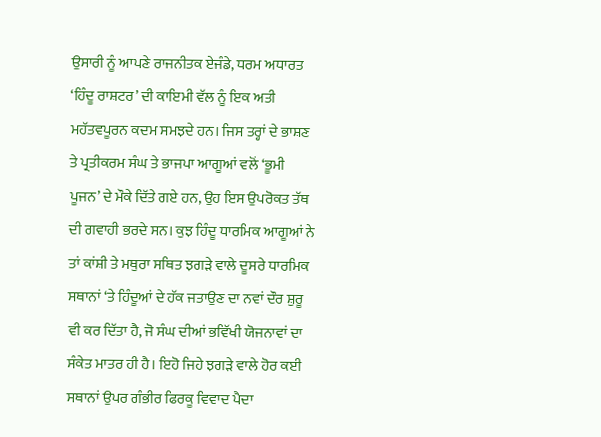ਉਸਾਰੀ ਨੂੰ ਆਪਣੇ ਰਾਜਨੀਤਕ ਏਜੰਡੇ, ਧਰਮ ਅਧਾਰਤ ‘ਹਿੰਦੂ ਰਾਸ਼ਟਰ’ ਦੀ ਕਾਇਮੀ ਵੱਲ ਨੂੰ ਇਕ ਅਤੀ ਮਹੱਤਵਪੂਰਨ ਕਦਮ ਸਮਝਦੇ ਹਨ। ਜਿਸ ਤਰ੍ਹਾਂ ਦੇ ਭਾਸ਼ਣ ਤੇ ਪ੍ਰਤੀਕਰਮ ਸੰਘ ਤੇ ਭਾਜਪਾ ਆਗੂਆਂ ਵਲੋਂ ‘ਭੂਮੀ ਪੂਜਨ’ ਦੇ ਮੌਕੇ ਦਿੱਤੇ ਗਏ ਹਨ, ਉਹ ਇਸ ਉਪਰੋਕਤ ਤੱਥ ਦੀ ਗਵਾਹੀ ਭਰਦੇ ਸਨ। ਕੁਝ ਹਿੰਦੂ ਧਾਰਮਿਕ ਆਗੂਆਂ ਨੇ ਤਾਂ ਕਾਂਸ਼ੀ ਤੇ ਮਥੁਰਾ ਸਥਿਤ ਝਗੜੇ ਵਾਲੇ ਦੂਸਰੇ ਧਾਰਮਿਕ ਸਥਾਨਾਂ ‘ਤੇ ਹਿੰਦੂਆਂ ਦੇ ਹੱਕ ਜਤਾਉਣ ਦਾ ਨਵਾਂ ਦੌਰ ਸ਼ੁਰੂ ਵੀ ਕਰ ਦਿੱਤਾ ਹੈ, ਜੋ ਸੰਘ ਦੀਆਂ ਭਵਿੱਖੀ ਯੋਜਨਾਵਾਂ ਦਾ ਸੰਕੇਤ ਮਾਤਰ ਹੀ ਹੈ। ਇਹੋ ਜਿਹੇ ਝਗੜੇ ਵਾਲੇ ਹੋਰ ਕਈ ਸਥਾਨਾਂ ਉਪਰ ਗੰਭੀਰ ਫਿਰਕੂ ਵਿਵਾਦ ਪੈਦਾ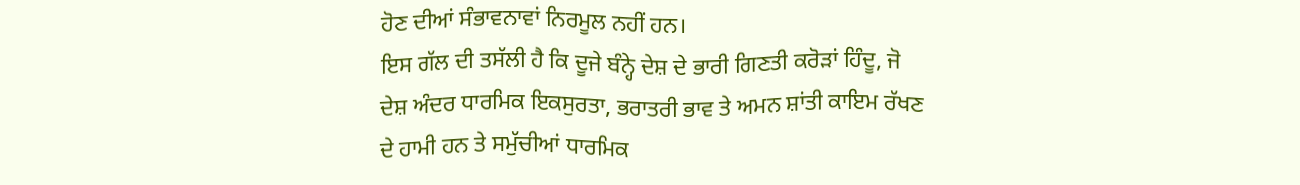ਹੋਣ ਦੀਆਂ ਸੰਭਾਵਨਾਵਾਂ ਨਿਰਮੂਲ ਨਹੀਂ ਹਨ।
ਇਸ ਗੱਲ ਦੀ ਤਸੱਲੀ ਹੈ ਕਿ ਦੂਜੇ ਬੰਨ੍ਹੇ ਦੇਸ਼ ਦੇ ਭਾਰੀ ਗਿਣਤੀ ਕਰੋੜਾਂ ਹਿੰਦੂ, ਜੋ ਦੇਸ਼ ਅੰਦਰ ਧਾਰਮਿਕ ਇਕਸੁਰਤਾ, ਭਰਾਤਰੀ ਭਾਵ ਤੇ ਅਮਨ ਸ਼ਾਂਤੀ ਕਾਇਮ ਰੱਖਣ ਦੇ ਹਾਮੀ ਹਨ ਤੇ ਸਮੁੱਚੀਆਂ ਧਾਰਮਿਕ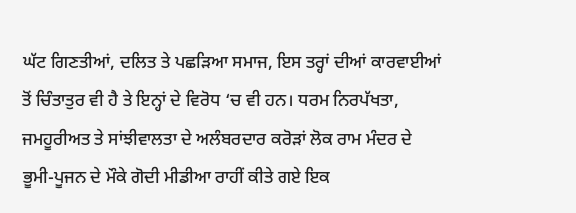ਘੱਟ ਗਿਣਤੀਆਂ, ਦਲਿਤ ਤੇ ਪਛੜਿਆ ਸਮਾਜ, ਇਸ ਤਰ੍ਹਾਂ ਦੀਆਂ ਕਾਰਵਾਈਆਂ ਤੋਂ ਚਿੰਤਾਤੁਰ ਵੀ ਹੈ ਤੇ ਇਨ੍ਹਾਂ ਦੇ ਵਿਰੋਧ ‘ਚ ਵੀ ਹਨ। ਧਰਮ ਨਿਰਪੱਖਤਾ, ਜਮਹੂਰੀਅਤ ਤੇ ਸਾਂਝੀਵਾਲਤਾ ਦੇ ਅਲੰਬਰਦਾਰ ਕਰੋੜਾਂ ਲੋਕ ਰਾਮ ਮੰਦਰ ਦੇ ਭੂਮੀ-ਪੂਜਨ ਦੇ ਮੌਕੇ ਗੋਦੀ ਮੀਡੀਆ ਰਾਹੀਂ ਕੀਤੇ ਗਏ ਇਕ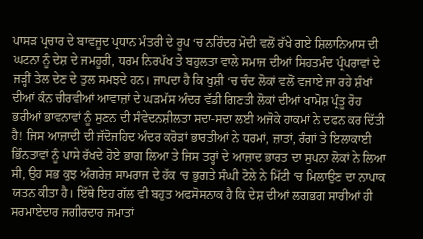ਪਾਸੜ ਪ੍ਰਚਾਰ ਦੇ ਬਾਵਜੂਦ ਪ੍ਰਧਾਨ ਮੰਤਰੀ ਦੇ ਰੂਪ ‘ਚ ਨਰਿੰਦਰ ਮੋਦੀ ਵਲੋਂ ਰੱਖੇ ਗਏ ਸ਼ਿਲਾਨਿਆਸ ਦੀ ਘਟਨਾ ਨੂੰ ਦੇਸ਼ ਦੇ ਜਮਹੂਰੀ, ਧਰਮ ਨਿਰਪੱਖ ਤੇ ਬਹੁਲਤਾ ਵਾਲੇ ਸਮਾਜ ਦੀਆਂ ਸਿਹਤਮੰਦ ਪ੍ਰੰਪਰਾਵਾਂ ਦੇ ਜੜ੍ਹੀਂ ਤੇਲ ਦੇਣ ਦੇ ਤੁਲ ਸਮਝਦੇ ਹਨ। ਜਾਪਦਾ ਹੈ ਕਿ ਖੁਸ਼ੀ ‘ਚ ਚੰਦ ਲੋਕਾਂ ਵਲੋਂ ਵਜਾਏ ਜਾ ਰਹੇ ਸ਼ੰਖਾਂ ਦੀਆਂ ਕੰਨ ਚੀਰਵੀਆਂ ਆਵਾਜ਼ਾਂ ਦੇ ਘੜਮੱਸ ਅੰਦਰ ਵੱਡੀ ਗਿਣਤੀ ਲੋਕਾਂ ਦੀਆਂ ਖਾਮੋਸ਼ ਪ੍ਰੰਤੂ ਰੋਹ ਭਰੀਆਂ ਭਾਵਨਾਵਾਂ ਨੂੰ ਸੁਣਨ ਦੀ ਸੰਵੇਦਨਸ਼ੀਲਤਾ ਸਦਾ-ਸਦਾ ਲਈ ਅਜੋਕੇ ਹਾਕਮਾਂ ਨੇ ਦਫਨ ਕਰ ਦਿੱਤੀ ਹੈ! ਜਿਸ ਆਜ਼ਾਦੀ ਦੀ ਜੱਦੋਜਹਿਦ ਅੰਦਰ ਕਰੋੜਾਂ ਭਾਰਤੀਆਂ ਨੇ ਧਰਮਾਂ, ਜ਼ਾਤਾਂ, ਰੰਗਾਂ ਤੇ ਇਲਾਕਾਈ ਭਿੰਨਤਾਵਾਂ ਨੂੰ ਪਾਸੇ ਰੱਖਦੇ ਹੋਏ ਭਾਗ ਲਿਆ ਤੇ ਜਿਸ ਤਰ੍ਹਾਂ ਦੇ ਆਜ਼ਾਦ ਭਾਰਤ ਦਾ ਸੁਪਨਾ ਲੋਕਾਂ ਨੇ ਲਿਆ ਸੀ, ਉਹ ਸਭ ਕੁਝ ਅੰਗਰੇਜ਼ ਸਾਮਰਾਜ ਦੇ ਹੱਕ ‘ਚ ਭੁਗਤੇ ਸੰਘੀ ਟੋਲੇ ਨੇ ਮਿੱਟੀ ‘ਚ ਮਿਲਾਉਣ ਦਾ ਨਾਪਾਕ ਯਤਨ ਕੀਤਾ ਹੈ। ਇੱਥੇ ਇਹ ਗੱਲ ਵੀ ਬਹੁਤ ਅਫਸੋਸਨਾਕ ਹੈ ਕਿ ਦੇਸ਼ ਦੀਆਂ ਲਗਭਗ ਸਾਰੀਆਂ ਹੀ ਸਰਮਾਏਦਾਰ ਜਗੀਰਦਾਰ ਜਮਾਤਾਂ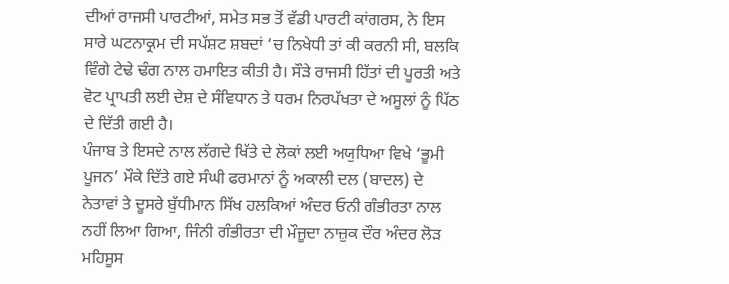ਦੀਆਂ ਰਾਜਸੀ ਪਾਰਟੀਆਂ, ਸਮੇਤ ਸਭ ਤੋਂ ਵੱਡੀ ਪਾਰਟੀ ਕਾਂਗਰਸ, ਨੇ ਇਸ ਸਾਰੇ ਘਟਨਾਕ੍ਰਮ ਦੀ ਸਪੱਸ਼ਟ ਸ਼ਬਦਾਂ ‘ਚ ਨਿਖੇਧੀ ਤਾਂ ਕੀ ਕਰਨੀ ਸੀ, ਬਲਕਿ ਵਿੰਗੇ ਟੇਢੇ ਢੰਗ ਨਾਲ ਹਮਾਇਤ ਕੀਤੀ ਹੈ। ਸੌੜੇ ਰਾਜਸੀ ਹਿੱਤਾਂ ਦੀ ਪੂਰਤੀ ਅਤੇ ਵੋਟ ਪ੍ਰਾਪਤੀ ਲਈ ਦੇਸ਼ ਦੇ ਸੰਵਿਧਾਨ ਤੇ ਧਰਮ ਨਿਰਪੱਖਤਾ ਦੇ ਅਸੂਲਾਂ ਨੂੰ ਪਿੱਠ ਦੇ ਦਿੱਤੀ ਗਈ ਹੈ।
ਪੰਜਾਬ ਤੇ ਇਸਦੇ ਨਾਲ ਲੱਗਦੇ ਖਿੱਤੇ ਦੇ ਲੋਕਾਂ ਲਈ ਅਯੁਧਿਆ ਵਿਖੇ ‘ਭੂਮੀ ਪੂਜਨ’ ਮੌਕੇ ਦਿੱਤੇ ਗਏ ਸੰਘੀ ਫਰਮਾਨਾਂ ਨੂੰ ਅਕਾਲੀ ਦਲ (ਬਾਦਲ) ਦੇ ਨੇਤਾਵਾਂ ਤੇ ਦੂਸਰੇ ਬੁੱਧੀਮਾਨ ਸਿੱਖ ਹਲਕਿਆਂ ਅੰਦਰ ਓਨੀ ਗੰਭੀਰਤਾ ਨਾਲ ਨਹੀਂ ਲਿਆ ਗਿਆ, ਜਿੰਨੀ ਗੰਭੀਰਤਾ ਦੀ ਮੌਜੂਦਾ ਨਾਜ਼ੁਕ ਦੌਰ ਅੰਦਰ ਲੋੜ ਮਹਿਸੂਸ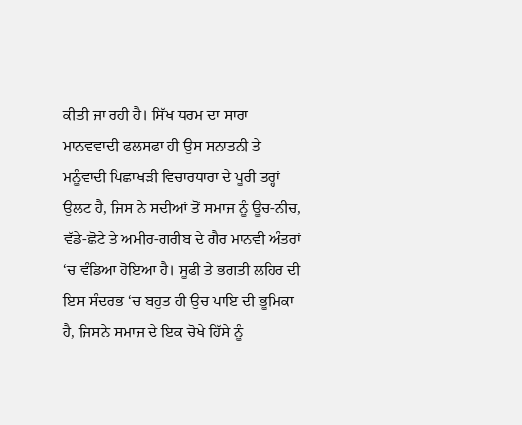ਕੀਤੀ ਜਾ ਰਹੀ ਹੈ। ਸਿੱਖ ਧਰਮ ਦਾ ਸਾਰਾ ਮਾਨਵਵਾਦੀ ਫਲਸਫਾ ਹੀ ਉਸ ਸਨਾਤਨੀ ਤੇ ਮਨੂੰਵਾਦੀ ਪਿਛਾਖੜੀ ਵਿਚਾਰਧਾਰਾ ਦੇ ਪੂਰੀ ਤਰ੍ਹਾਂ ਉਲਟ ਹੈ, ਜਿਸ ਨੇ ਸਦੀਆਂ ਤੋਂ ਸਮਾਜ ਨੂੰ ਊਚ-ਨੀਚ, ਵੱਡੇ-ਛੋਟੇ ਤੇ ਅਮੀਰ-ਗਰੀਬ ਦੇ ਗੈਰ ਮਾਨਵੀ ਅੰਤਰਾਂ ‘ਚ ਵੰਡਿਆ ਹੋਇਆ ਹੈ। ਸੂਫੀ ਤੇ ਭਗਤੀ ਲਹਿਰ ਦੀ ਇਸ ਸੰਦਰਭ ‘ਚ ਬਹੁਤ ਹੀ ਉਚ ਪਾਇ ਦੀ ਭੂਮਿਕਾ ਹੈ, ਜਿਸਨੇ ਸਮਾਜ ਦੇ ਇਕ ਚੋਖੇ ਹਿੱਸੇ ਨੂੰ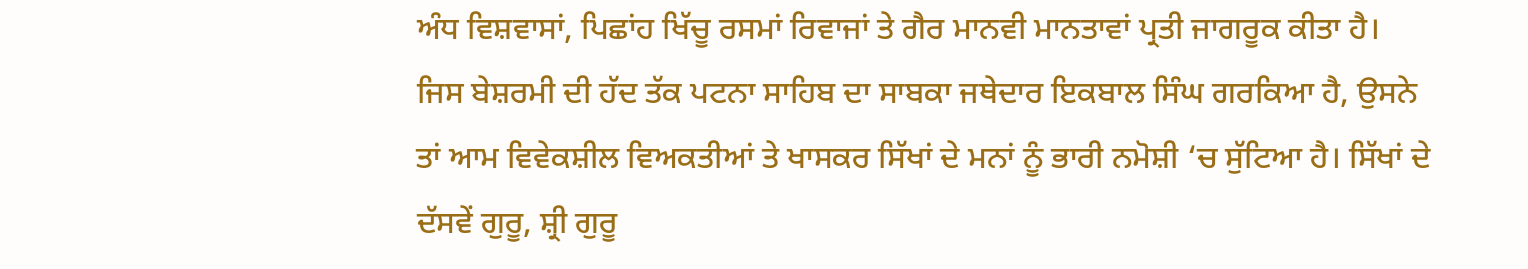ਅੰਧ ਵਿਸ਼ਵਾਸਾਂ, ਪਿਛਾਂਹ ਖਿੱਚੂ ਰਸਮਾਂ ਰਿਵਾਜਾਂ ਤੇ ਗੈਰ ਮਾਨਵੀ ਮਾਨਤਾਵਾਂ ਪ੍ਰਤੀ ਜਾਗਰੂਕ ਕੀਤਾ ਹੈ।
ਜਿਸ ਬੇਸ਼ਰਮੀ ਦੀ ਹੱਦ ਤੱਕ ਪਟਨਾ ਸਾਹਿਬ ਦਾ ਸਾਬਕਾ ਜਥੇਦਾਰ ਇਕਬਾਲ ਸਿੰਘ ਗਰਕਿਆ ਹੈ, ਉਸਨੇ ਤਾਂ ਆਮ ਵਿਵੇਕਸ਼ੀਲ ਵਿਅਕਤੀਆਂ ਤੇ ਖਾਸਕਰ ਸਿੱਖਾਂ ਦੇ ਮਨਾਂ ਨੂੰ ਭਾਰੀ ਨਮੋਸ਼ੀ ‘ਚ ਸੁੱਟਿਆ ਹੈ। ਸਿੱਖਾਂ ਦੇ ਦੱਸਵੇਂ ਗੁਰੂ, ਸ਼੍ਰੀ ਗੁਰੂ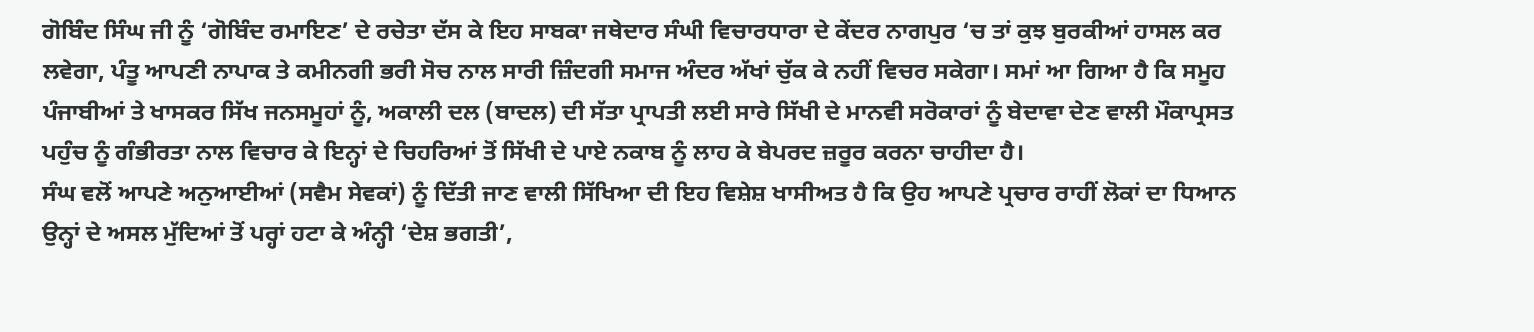ਗੋਬਿੰਦ ਸਿੰਘ ਜੀ ਨੂੰ ‘ਗੋਬਿੰਦ ਰਮਾਇਣ’ ਦੇ ਰਚੇਤਾ ਦੱਸ ਕੇ ਇਹ ਸਾਬਕਾ ਜਥੇਦਾਰ ਸੰਘੀ ਵਿਚਾਰਧਾਰਾ ਦੇ ਕੇਂਦਰ ਨਾਗਪੁਰ ‘ਚ ਤਾਂ ਕੁਝ ਬੁਰਕੀਆਂ ਹਾਸਲ ਕਰ ਲਵੇਗਾ, ਪੰਤੂ ਆਪਣੀ ਨਾਪਾਕ ਤੇ ਕਮੀਨਗੀ ਭਰੀ ਸੋਚ ਨਾਲ ਸਾਰੀ ਜ਼ਿੰਦਗੀ ਸਮਾਜ ਅੰਦਰ ਅੱਖਾਂ ਚੁੱਕ ਕੇ ਨਹੀਂ ਵਿਚਰ ਸਕੇਗਾ। ਸਮਾਂ ਆ ਗਿਆ ਹੈ ਕਿ ਸਮੂਹ ਪੰਜਾਬੀਆਂ ਤੇ ਖਾਸਕਰ ਸਿੱਖ ਜਨਸਮੂਹਾਂ ਨੂੰ, ਅਕਾਲੀ ਦਲ (ਬਾਦਲ) ਦੀ ਸੱਤਾ ਪ੍ਰਾਪਤੀ ਲਈ ਸਾਰੇ ਸਿੱਖੀ ਦੇ ਮਾਨਵੀ ਸਰੋਕਾਰਾਂ ਨੂੰ ਬੇਦਾਵਾ ਦੇਣ ਵਾਲੀ ਮੌਕਾਪ੍ਰਸਤ ਪਹੁੰਚ ਨੂੰ ਗੰਭੀਰਤਾ ਨਾਲ ਵਿਚਾਰ ਕੇ ਇਨ੍ਹਾਂ ਦੇ ਚਿਹਰਿਆਂ ਤੋਂ ਸਿੱਖੀ ਦੇ ਪਾਏ ਨਕਾਬ ਨੂੰ ਲਾਹ ਕੇ ਬੇਪਰਦ ਜ਼ਰੂਰ ਕਰਨਾ ਚਾਹੀਦਾ ਹੈ।
ਸੰਘ ਵਲੋਂ ਆਪਣੇ ਅਨੁਆਈਆਂ (ਸਵੈਮ ਸੇਵਕਾਂ) ਨੂੰ ਦਿੱਤੀ ਜਾਣ ਵਾਲੀ ਸਿੱਖਿਆ ਦੀ ਇਹ ਵਿਸ਼ੇਸ਼ ਖਾਸੀਅਤ ਹੈ ਕਿ ਉਹ ਆਪਣੇ ਪ੍ਰਚਾਰ ਰਾਹੀਂ ਲੋਕਾਂ ਦਾ ਧਿਆਨ ਉਨ੍ਹਾਂ ਦੇ ਅਸਲ ਮੁੱਦਿਆਂ ਤੋਂ ਪਰ੍ਹਾਂ ਹਟਾ ਕੇ ਅੰਨ੍ਹੀ ‘ਦੇਸ਼ ਭਗਤੀ’,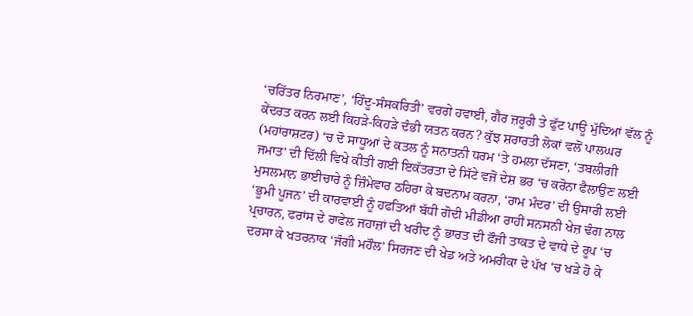‘ਚਰਿੱਤਰ ਨਿਰਮਾਣ’, ‘ਹਿੰਦੂ-ਸੰਸਕਰਿਤੀ’ ਵਰਗੇ ਹਵਾਈ, ਗੈਰ ਜ਼ਰੂਰੀ ਤੇ ਫੁੱਟ ਪਾਊ ਮੁੱਦਿਆਂ ਵੱਲ ਨੂੰ ਕੇਂਦਰਤ ਕਰਨ ਲਈ ਕਿਹੜੇ-ਕਿਹੜੇ ਦੰਭੀ ਯਤਨ ਕਰਨ? ਕੁੱਝ ਸ਼ਰਾਰਤੀ ਲੋਕਾਂ ਵਲੋਂ ਪਾਲਘਰ (ਮਹਾਂਰਾਸ਼ਟਰ) ‘ਚ ਦੋ ਸਾਧੂਆਂ ਦੇ ਕਤਲ ਨੂੰ ਸਨਾਤਨੀ ਧਰਮ ‘ਤੇ ਹਮਲਾ ਦੱਸਣਾ, ‘ਤਬਲੀਗੀ ਜਮਾਤ’ ਦੀ ਦਿੱਲੀ ਵਿਖੇ ਕੀਤੀ ਗਈ ਇਕੱਤਰਤਾ ਦੇ ਸਿੱਟੇ ਵਜੋਂ ਦੇਸ਼ ਭਰ ‘ਚ ਕਰੋਨਾ ਫੈਲਾਉਣ ਲਈ ਮੁਸਲਮਾਨ ਭਾਈਚਾਰੇ ਨੂੰ ਜ਼ਿੰਮੇਵਾਰ ਠਹਿਰਾ ਕੇ ਬਦਨਾਮ ਕਰਨਾ, ‘ਰਾਮ ਮੰਦਰ’ ਦੀ ਉਸਾਰੀ ਲਈ ‘ਭੂਮੀ ਪੂਜਨ’ ਦੀ ਕਾਰਵਾਈ ਨੂੰ ਹਫਤਿਆਂ ਬੱਧੀ ਗੋਦੀ ਮੀਡੀਆ ਰਾਹੀਂ ਸਨਸਨੀ ਖੇਜ਼ ਢੰਗ ਨਾਲ ਪ੍ਰਚਾਰਨ, ਫਰਾਂਸ ਦੇ ਰਾਫੇਲ ਜਹਾਜ਼ਾਂ ਦੀ ਖਰੀਦ ਨੂੰ ਭਾਰਤ ਦੀ ਫੌਜੀ ਤਾਕਤ ਦੇ ਵਾਧੇ ਦੇ ਰੂਪ ‘ਚ ਦਰਸਾ ਕੇ ਖਤਰਨਾਕ ‘ਜੰਗੀ ਮਹੌਲ’ ਸਿਰਜਣ ਦੀ ਖੇਡ ਅਤੇ ਅਮਰੀਕਾ ਦੇ ਪੱਖ ‘ਚ ਖੜੇ ਹੋ ਕੇ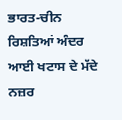ਭਾਰਤ-ਚੀਨ ਰਿਸ਼ਤਿਆਂ ਅੰਦਰ ਆਈ ਖਟਾਸ ਦੇ ਮੱਦੇ ਨਜ਼ਰ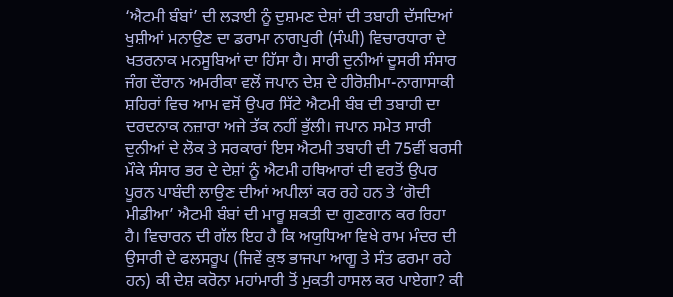‘ਐਟਮੀ ਬੰਬਾਂ’ ਦੀ ਲੜਾਈ ਨੂੰ ਦੁਸ਼ਮਣ ਦੇਸ਼ਾਂ ਦੀ ਤਬਾਹੀ ਦੱਸਦਿਆਂ ਖੁਸ਼ੀਆਂ ਮਨਾਉਣ ਦਾ ਡਰਾਮਾ ਨਾਗਪੁਰੀ (ਸੰਘੀ) ਵਿਚਾਰਧਾਰਾ ਦੇ ਖਤਰਨਾਕ ਮਨਸੂਬਿਆਂ ਦਾ ਹਿੱਸਾ ਹੈ। ਸਾਰੀ ਦੁਨੀਆਂ ਦੂਸਰੀ ਸੰਸਾਰ ਜੰਗ ਦੌਰਾਨ ਅਮਰੀਕਾ ਵਲੋਂ ਜਪਾਨ ਦੇਸ਼ ਦੇ ਹੀਰੋਸ਼ੀਮਾ-ਨਾਗਾਸਾਕੀ ਸ਼ਹਿਰਾਂ ਵਿਚ ਆਮ ਵਸੋਂ ਉਪਰ ਸਿੱਟੇ ਐਟਮੀ ਬੰਬ ਦੀ ਤਬਾਹੀ ਦਾ ਦਰਦਨਾਕ ਨਜ਼ਾਰਾ ਅਜੇ ਤੱਕ ਨਹੀਂ ਭੁੱਲੀ। ਜਪਾਨ ਸਮੇਤ ਸਾਰੀ ਦੁਨੀਆਂ ਦੇ ਲੋਕ ਤੇ ਸਰਕਾਰਾਂ ਇਸ ਐਟਮੀ ਤਬਾਹੀ ਦੀ 75ਵੀਂ ਬਰਸੀ ਮੌਕੇ ਸੰਸਾਰ ਭਰ ਦੇ ਦੇਸ਼ਾਂ ਨੂੰ ਐਟਮੀ ਹਥਿਆਰਾਂ ਦੀ ਵਰਤੋਂ ਉਪਰ ਪੂਰਨ ਪਾਬੰਦੀ ਲਾਉਣ ਦੀਆਂ ਅਪੀਲਾਂ ਕਰ ਰਹੇ ਹਨ ਤੇ ‘ਗੋਦੀ ਮੀਡੀਆ’ ਐਟਮੀ ਬੰਬਾਂ ਦੀ ਮਾਰੂ ਸ਼ਕਤੀ ਦਾ ਗੁਣਗਾਨ ਕਰ ਰਿਹਾ ਹੈ। ਵਿਚਾਰਨ ਦੀ ਗੱਲ ਇਹ ਹੈ ਕਿ ਅਯੁਧਿਆ ਵਿਖੇ ਰਾਮ ਮੰਦਰ ਦੀ ਉਸਾਰੀ ਦੇ ਫਲਸਰੂਪ (ਜਿਵੇਂ ਕੁਝ ਭਾਜਪਾ ਆਗੂ ਤੇ ਸੰਤ ਫਰਮਾ ਰਹੇ ਹਨ) ਕੀ ਦੇਸ਼ ਕਰੋਨਾ ਮਹਾਂਮਾਰੀ ਤੋਂ ਮੁਕਤੀ ਹਾਸਲ ਕਰ ਪਾਏਗਾ? ਕੀ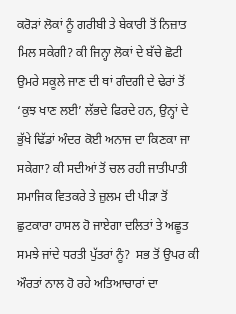ਕਰੋੜਾਂ ਲੋਕਾਂ ਨੂੰ ਗਰੀਬੀ ਤੇ ਬੇਕਾਰੀ ਤੋਂ ਨਿਜ਼ਾਤ ਮਿਲ ਸਕੇਗੀ? ਕੀ ਜਿਨ੍ਹਾ ਲੋਕਾਂ ਦੇ ਬੱਚੇ ਛੋਟੀ ਉਮਰੇ ਸਕੂਲੇ ਜਾਣ ਦੀ ਥਾਂ ਗੰਦਗੀ ਦੇ ਢੇਰਾਂ ਤੋਂ ‘ਕੁਝ ਖਾਣ ਲਈ’ ਲੱਭਦੇ ਫਿਰਦੇ ਹਨ, ਉਨ੍ਹਾਂ ਦੇ ਭੁੱਖੇ ਢਿੱਡਾਂ ਅੰਦਰ ਕੋਈ ਅਨਾਜ ਦਾ ਕਿਣਕਾ ਜਾ ਸਕੇਗਾ? ਕੀ ਸਦੀਆਂ ਤੋਂ ਚਲ ਰਹੀ ਜਾਤੀਪਾਤੀ ਸਮਾਜਿਕ ਵਿਤਕਰੇ ਤੇ ਜ਼ੁਲਮ ਦੀ ਪੀੜਾ ਤੋਂ ਛੁਟਕਾਰਾ ਹਾਸਲ ਹੋ ਜਾਏਗਾ ਦਲਿਤਾਂ ਤੇ ਅਛੂਤ ਸਮਝੇ ਜਾਂਦੇ ਧਰਤੀ ਪੁੱਤਰਾਂ ਨੂੰ?  ਸਭ ਤੋਂ ਉਪਰ ਕੀ ਔਰਤਾਂ ਨਾਲ ਹੋ ਰਹੇ ਅਤਿਆਚਾਰਾਂ ਦਾ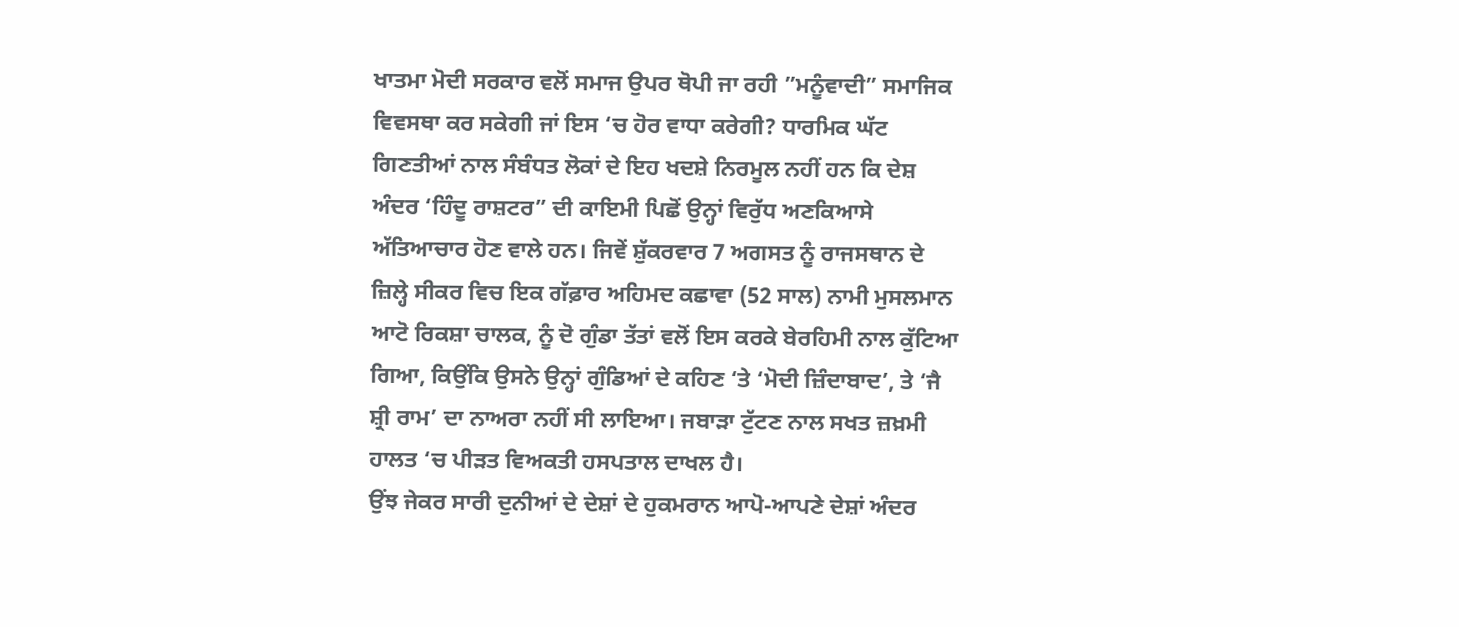ਖਾਤਮਾ ਮੋਦੀ ਸਰਕਾਰ ਵਲੋਂ ਸਮਾਜ ਉਪਰ ਥੋਪੀ ਜਾ ਰਹੀ ”ਮਨੂੰਵਾਦੀ” ਸਮਾਜਿਕ ਵਿਵਸਥਾ ਕਰ ਸਕੇਗੀ ਜਾਂ ਇਸ ‘ਚ ਹੋਰ ਵਾਧਾ ਕਰੇਗੀ? ਧਾਰਮਿਕ ਘੱਟ ਗਿਣਤੀਆਂ ਨਾਲ ਸੰਬੰਧਤ ਲੋਕਾਂ ਦੇ ਇਹ ਖਦਸ਼ੇ ਨਿਰਮੂਲ ਨਹੀਂ ਹਨ ਕਿ ਦੇਸ਼ ਅੰਦਰ ‘ਹਿੰਦੂ ਰਾਸ਼ਟਰ” ਦੀ ਕਾਇਮੀ ਪਿਛੋਂ ਉਨ੍ਹਾਂ ਵਿਰੁੱਧ ਅਣਕਿਆਸੇ ਅੱਤਿਆਚਾਰ ਹੋਣ ਵਾਲੇ ਹਨ। ਜਿਵੇਂ ਸ਼ੁੱਕਰਵਾਰ 7 ਅਗਸਤ ਨੂੰ ਰਾਜਸਥਾਨ ਦੇ ਜ਼ਿਲ੍ਹੇ ਸੀਕਰ ਵਿਚ ਇਕ ਗੱਫ਼ਾਰ ਅਹਿਮਦ ਕਛਾਵਾ (52 ਸਾਲ) ਨਾਮੀ ਮੁਸਲਮਾਨ ਆਟੋ ਰਿਕਸ਼ਾ ਚਾਲਕ, ਨੂੰ ਦੋ ਗੁੰਡਾ ਤੱਤਾਂ ਵਲੋਂ ਇਸ ਕਰਕੇ ਬੇਰਹਿਮੀ ਨਾਲ ਕੁੱਟਿਆ ਗਿਆ, ਕਿਉਂਕਿ ਉਸਨੇ ਉਨ੍ਹਾਂ ਗੁੰਡਿਆਂ ਦੇ ਕਹਿਣ ‘ਤੇ ‘ਮੋਦੀ ਜ਼ਿੰਦਾਬਾਦ’, ਤੇ ‘ਜੈ ਸ਼੍ਰੀ ਰਾਮ’ ਦਾ ਨਾਅਰਾ ਨਹੀਂ ਸੀ ਲਾਇਆ। ਜਬਾੜਾ ਟੁੱਟਣ ਨਾਲ ਸਖਤ ਜ਼ਖ਼ਮੀ ਹਾਲਤ ‘ਚ ਪੀੜਤ ਵਿਅਕਤੀ ਹਸਪਤਾਲ ਦਾਖਲ ਹੈ।
ਉਂਝ ਜੇਕਰ ਸਾਰੀ ਦੁਨੀਆਂ ਦੇ ਦੇਸ਼ਾਂ ਦੇ ਹੁਕਮਰਾਨ ਆਪੋ-ਆਪਣੇ ਦੇਸ਼ਾਂ ਅੰਦਰ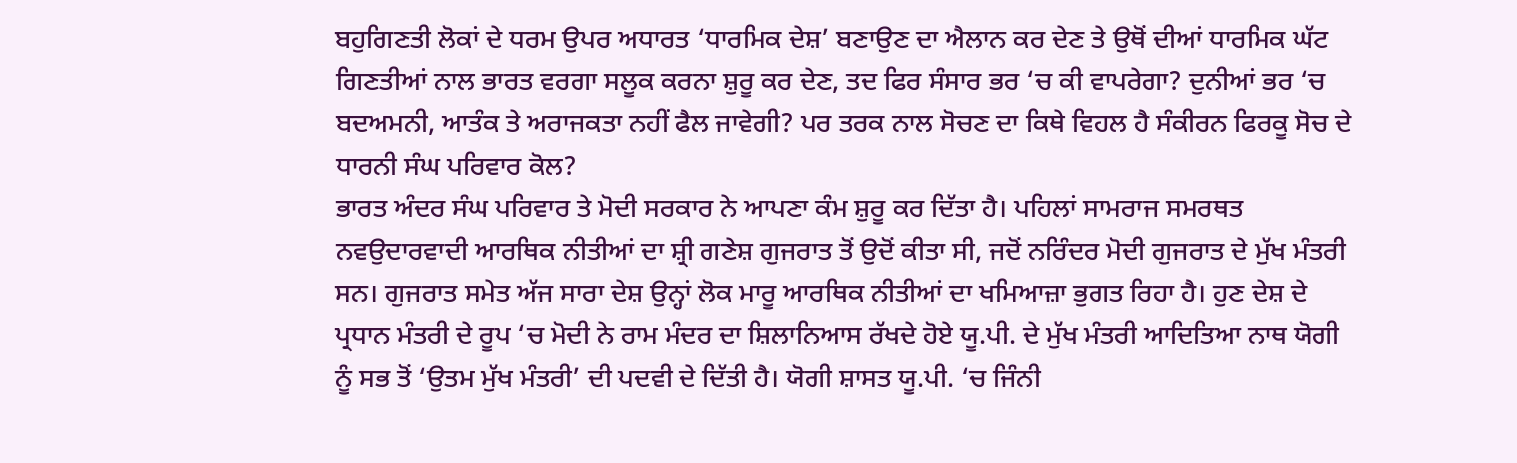ਬਹੁਗਿਣਤੀ ਲੋਕਾਂ ਦੇ ਧਰਮ ਉਪਰ ਅਧਾਰਤ ‘ਧਾਰਮਿਕ ਦੇਸ਼’ ਬਣਾਉਣ ਦਾ ਐਲਾਨ ਕਰ ਦੇਣ ਤੇ ਉਥੋਂ ਦੀਆਂ ਧਾਰਮਿਕ ਘੱਟ ਗਿਣਤੀਆਂ ਨਾਲ ਭਾਰਤ ਵਰਗਾ ਸਲੂਕ ਕਰਨਾ ਸ਼ੁਰੂ ਕਰ ਦੇਣ, ਤਦ ਫਿਰ ਸੰਸਾਰ ਭਰ ‘ਚ ਕੀ ਵਾਪਰੇਗਾ? ਦੁਨੀਆਂ ਭਰ ‘ਚ ਬਦਅਮਨੀ, ਆਤੰਕ ਤੇ ਅਰਾਜਕਤਾ ਨਹੀਂ ਫੈਲ ਜਾਵੇਗੀ? ਪਰ ਤਰਕ ਨਾਲ ਸੋਚਣ ਦਾ ਕਿਥੇ ਵਿਹਲ ਹੈ ਸੰਕੀਰਨ ਫਿਰਕੂ ਸੋਚ ਦੇ ਧਾਰਨੀ ਸੰਘ ਪਰਿਵਾਰ ਕੋਲ?
ਭਾਰਤ ਅੰਦਰ ਸੰਘ ਪਰਿਵਾਰ ਤੇ ਮੋਦੀ ਸਰਕਾਰ ਨੇ ਆਪਣਾ ਕੰਮ ਸ਼ੁਰੂ ਕਰ ਦਿੱਤਾ ਹੈ। ਪਹਿਲਾਂ ਸਾਮਰਾਜ ਸਮਰਥਤ ਨਵਉਦਾਰਵਾਦੀ ਆਰਥਿਕ ਨੀਤੀਆਂ ਦਾ ਸ਼੍ਰੀ ਗਣੇਸ਼ ਗੁਜਰਾਤ ਤੋਂ ਉਦੋਂ ਕੀਤਾ ਸੀ, ਜਦੋਂ ਨਰਿੰਦਰ ਮੋਦੀ ਗੁਜਰਾਤ ਦੇ ਮੁੱਖ ਮੰਤਰੀ ਸਨ। ਗੁਜਰਾਤ ਸਮੇਤ ਅੱਜ ਸਾਰਾ ਦੇਸ਼ ਉਨ੍ਹਾਂ ਲੋਕ ਮਾਰੂ ਆਰਥਿਕ ਨੀਤੀਆਂ ਦਾ ਖਮਿਆਜ਼ਾ ਭੁਗਤ ਰਿਹਾ ਹੈ। ਹੁਣ ਦੇਸ਼ ਦੇ ਪ੍ਰਧਾਨ ਮੰਤਰੀ ਦੇ ਰੂਪ ‘ਚ ਮੋਦੀ ਨੇ ਰਾਮ ਮੰਦਰ ਦਾ ਸ਼ਿਲਾਨਿਆਸ ਰੱਖਦੇ ਹੋਏ ਯੂ.ਪੀ. ਦੇ ਮੁੱਖ ਮੰਤਰੀ ਆਦਿਤਿਆ ਨਾਥ ਯੋਗੀ ਨੂੰ ਸਭ ਤੋਂ ‘ਉਤਮ ਮੁੱਖ ਮੰਤਰੀ’ ਦੀ ਪਦਵੀ ਦੇ ਦਿੱਤੀ ਹੈ। ਯੋਗੀ ਸ਼ਾਸਤ ਯੂ.ਪੀ. ‘ਚ ਜਿੰਨੀ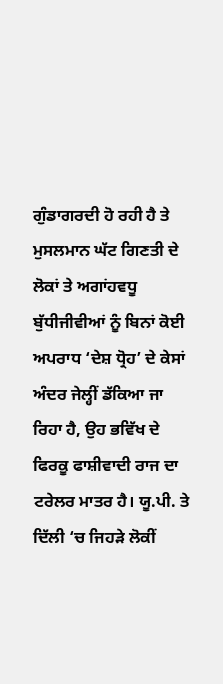ਗੁੰਡਾਗਰਦੀ ਹੋ ਰਹੀ ਹੈ ਤੇ ਮੁਸਲਮਾਨ ਘੱਟ ਗਿਣਤੀ ਦੇ ਲੋਕਾਂ ਤੇ ਅਗਾਂਹਵਧੂ ਬੁੱਧੀਜੀਵੀਆਂ ਨੂੰ ਬਿਨਾਂ ਕੋਈ ਅਪਰਾਧ ‘ਦੇਸ਼ ਧ੍ਰੋਹ’ ਦੇ ਕੇਸਾਂ ਅੰਦਰ ਜੇਲ੍ਹੀਂ ਡੱਕਿਆ ਜਾ ਰਿਹਾ ਹੈ, ਉਹ ਭਵਿੱਖ ਦੇ ਫਿਰਕੂ ਫਾਸ਼ੀਵਾਦੀ ਰਾਜ ਦਾ ਟਰੇਲਰ ਮਾਤਰ ਹੈ। ਯੂ.ਪੀ. ਤੇ ਦਿੱਲੀ ‘ਚ ਜਿਹੜੇ ਲੋਕੀਂ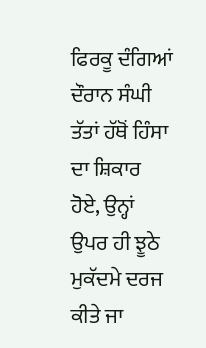ਫਿਰਕੂ ਦੰਗਿਆਂ ਦੌਰਾਨ ਸੰਘੀ ਤੱਤਾਂ ਹੱਥੋਂ ਹਿੰਸਾ ਦਾ ਸ਼ਿਕਾਰ ਹੋਏ, ਉਨ੍ਹਾਂ ਉਪਰ ਹੀ ਝੂਠੇ ਮੁਕੱਦਮੇ ਦਰਜ ਕੀਤੇ ਜਾ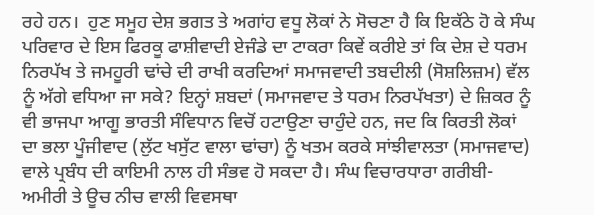ਰਹੇ ਹਨ।  ਹੁਣ ਸਮੂਹ ਦੇਸ਼ ਭਗਤ ਤੇ ਅਗਾਂਹ ਵਧੂ ਲੋਕਾਂ ਨੇ ਸੋਚਣਾ ਹੈ ਕਿ ਇਕੱਠੇ ਹੋ ਕੇ ਸੰਘ ਪਰਿਵਾਰ ਦੇ ਇਸ ਫਿਰਕੂ ਫਾਸ਼ੀਵਾਦੀ ਏਜੰਡੇ ਦਾ ਟਾਕਰਾ ਕਿਵੇਂ ਕਰੀਏ ਤਾਂ ਕਿ ਦੇਸ਼ ਦੇ ਧਰਮ ਨਿਰਪੱਖ ਤੇ ਜਮਹੂਰੀ ਢਾਂਚੇ ਦੀ ਰਾਖੀ ਕਰਦਿਆਂ ਸਮਾਜਵਾਦੀ ਤਬਦੀਲੀ (ਸੋਸ਼ਲਿਜ਼ਮ) ਵੱਲ ਨੂੰ ਅੱਗੇ ਵਧਿਆ ਜਾ ਸਕੇ? ਇਨ੍ਹਾਂ ਸ਼ਬਦਾਂ (ਸਮਾਜਵਾਦ ਤੇ ਧਰਮ ਨਿਰਪੱਖਤਾ) ਦੇ ਜ਼ਿਕਰ ਨੂੰ ਵੀ ਭਾਜਪਾ ਆਗੂ ਭਾਰਤੀ ਸੰਵਿਧਾਨ ਵਿਚੋਂ ਹਟਾਉਣਾ ਚਾਹੁੰਦੇ ਹਨ, ਜਦ ਕਿ ਕਿਰਤੀ ਲੋਕਾਂ ਦਾ ਭਲਾ ਪੂੰਜੀਵਾਦ (ਲੁੱਟ ਖਸੁੱਟ ਵਾਲਾ ਢਾਂਚਾ) ਨੂੰ ਖਤਮ ਕਰਕੇ ਸਾਂਝੀਵਾਲਤਾ (ਸਮਾਜਵਾਦ) ਵਾਲੇ ਪ੍ਰਬੰਧ ਦੀ ਕਾਇਮੀ ਨਾਲ ਹੀ ਸੰਭਵ ਹੋ ਸਕਦਾ ਹੈ। ਸੰਘ ਵਿਚਾਰਧਾਰਾ ਗਰੀਬੀ-ਅਮੀਰੀ ਤੇ ਊਚ ਨੀਚ ਵਾਲੀ ਵਿਵਸਥਾ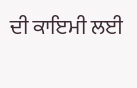ਦੀ ਕਾਇਮੀ ਲਈ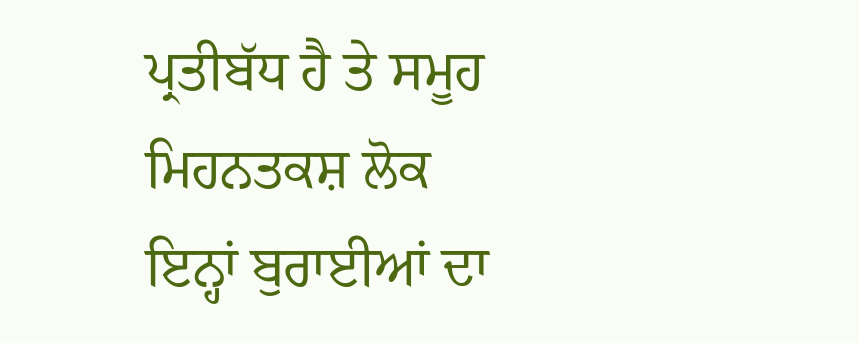ਪ੍ਰਤੀਬੱਧ ਹੈ ਤੇ ਸਮੂਹ ਮਿਹਨਤਕਸ਼ ਲੋਕ ਇਨ੍ਹਾਂ ਬੁਰਾਈਆਂ ਦਾ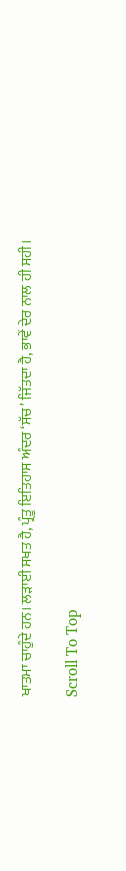ਖਾਤਮਾ ਚਾਹੁੰਦੇ ਹਨ। ਲੜਾਈ ਸਖਤ ਹੈ, ਪ੍ਰੰਤੂ ਇਤਿਹਾਸ ਅੰਦਰ ‘ਸੱਚ’ ਜਿੱਤਦਾ ਹੈ, ਭਾਵੇਂ ਦੇਰ ਨਾਲ ਹੀ ਸਹੀ।

Scroll To Top